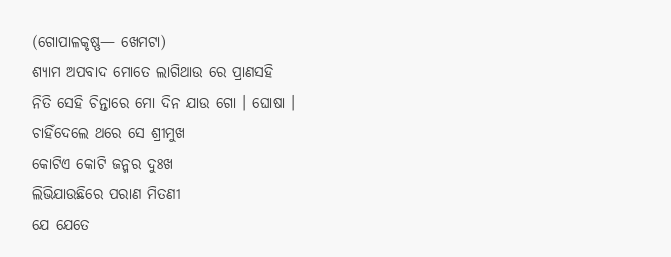(ଗୋପାଳକୃଷ୍ଣ— ଖେମଟା)
ଶ୍ୟାମ ଅପବାଦ ମୋତେ ଲାଗିଥାଉ ରେ ପ୍ରାଣସହି
ନିତି ସେହି ଚିନ୍ତାରେ ମୋ ଦିନ ଯାଉ ଗୋ । ଘୋଷା ।
ଚାହିଁଦେଲେ ଥରେ ସେ ଶ୍ରୀମୁଖ
କୋଟିଏ କୋଟି ଜନ୍ମର ଦୁଃଖ
ଲିଭିଯାଉଛିରେ ପରାଣ ମିତଣୀ
ଯେ ଯେତେ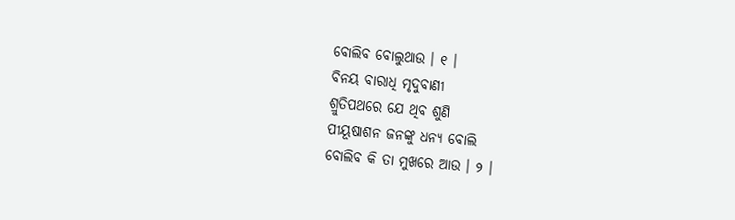ବୋଲିବ ବୋଲୁଥାଉ । ୧ ।
ବିନୟ ବାରାଧି ମୃଦୁବାଣୀ
ଶ୍ରୁତିପଥରେ ଯେ ଥିବ ଶୁଣି
ପୀୟୂଷାଶନ ଜନଙ୍କୁ ଧନ୍ୟ ବୋଲି
ବୋଲିବ କି ତା ମୁଖରେ ଆଉ । ୨ ।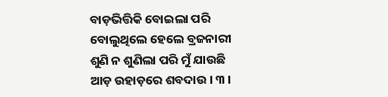ବାଡ଼ଭିତ୍ତିକି ବୋଇଲା ପରି
ବୋଲୁଥିଲେ ହେଲେ ବ୍ରଜନାରୀ
ଶୁଣି ନ ଶୁଣିଲା ପରି ମୁଁ ଯାଉଛି
ଆଡ଼ ଉହାଡ଼ରେ ଶବଦାଉ । ୩ ।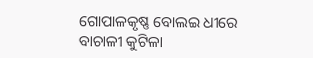ଗୋପାଳକୃଷ୍ଣ ବୋଲଇ ଧୀରେ
ବାଚାଳୀ କୁଟିଳା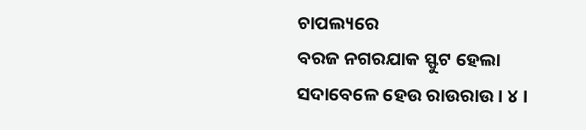ଚାପଲ୍ୟରେ
ବରଜ ନଗରଯାକ ସ୍ଫୁଟ ହେଲା
ସଦାବେଳେ ହେଉ ରାଉରାଉ । ୪ ।